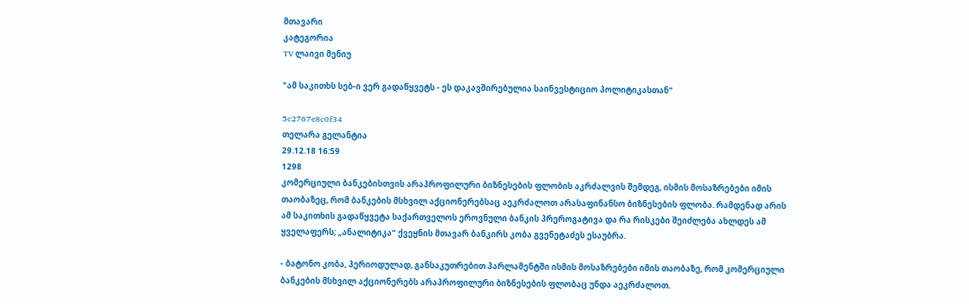მთავარი
კატეგორია
TV ლაივი მენიუ

"ამ საკითხს სებ-ი ვერ გადაწყვეტს - ეს დაკავშირებულია საინვესტიციო პოლიტიკასთან"

5c2767e8c0f34
თელარა გელანტია
29.12.18 16:59
1298
კომერციული ბანკებისთვის არაპროფილური ბიზნესების ფლობის აკრძალვის შემდეგ, ისმის მოსაზრებები იმის თაობაზეც, რომ ბანკების მსხვილ აქციონერებსაც აეკრძალოთ არასაფინანსო ბიზნესების ფლობა. რამდენად არის ამ საკითხის გადაწყვეტა საქართველოს ეროვნული ბანკის პრეროგატივა და რა რისკები შეიძლება ახლდეს ამ ყველაფერს; „ანალიტიკა“ ქვეყნის მთავარ ბანკირს კობა გვენეტაძეს ესაუბრა.

- ბატონო კობა, პერიოდულად, განსაკუთრებით პარლამენტში ისმის მოსაზრებები იმის თაობაზე, რომ კომერციული ბანკების მსხვილ აქციონერებს არაპროფილური ბიზნესების ფლობაც უნდა აეკრძალოთ.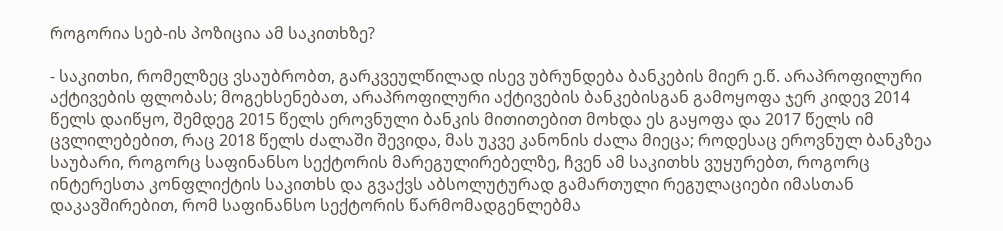როგორია სებ-ის პოზიცია ამ საკითხზე?

- საკითხი, რომელზეც ვსაუბრობთ, გარკვეულწილად ისევ უბრუნდება ბანკების მიერ ე.წ. არაპროფილური აქტივების ფლობას; მოგეხსენებათ, არაპროფილური აქტივების ბანკებისგან გამოყოფა ჯერ კიდევ 2014 წელს დაიწყო, შემდეგ 2015 წელს ეროვნული ბანკის მითითებით მოხდა ეს გაყოფა და 2017 წელს იმ ცვლილებებით, რაც 2018 წელს ძალაში შევიდა, მას უკვე კანონის ძალა მიეცა; როდესაც ეროვნულ ბანკზეა საუბარი, როგორც საფინანსო სექტორის მარეგულირებელზე, ჩვენ ამ საკითხს ვუყურებთ, როგორც ინტერესთა კონფლიქტის საკითხს და გვაქვს აბსოლუტურად გამართული რეგულაციები იმასთან დაკავშირებით, რომ საფინანსო სექტორის წარმომადგენლებმა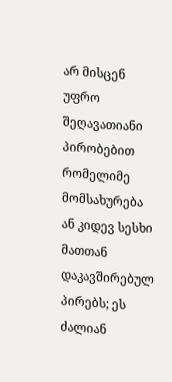არ მისცენ უფრო შეღავათიანი პირობებით რომელიმე მომსახურება ან კიდევ სესხი მათთან დაკავშირებულ პირებს; ეს ძალიან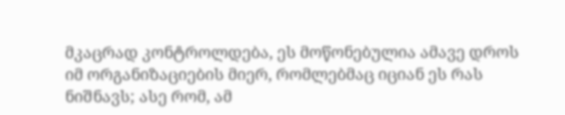მკაცრად კონტროლდება, ეს მოწონებულია ამავე დროს იმ ორგანიზაციების მიერ, რომლებმაც იციან ეს რას ნიშნავს; ასე რომ, ამ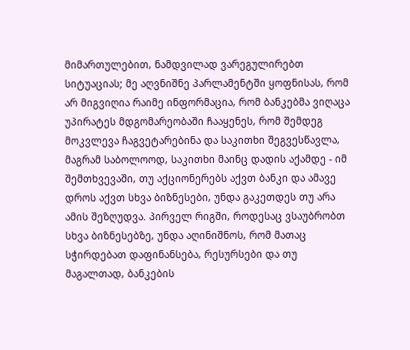მიმართულებით, ნამდვილად ვარეგულირებთ სიტუაციას; მე აღვნიშნე პარლამენტში ყოფნისას, რომ არ მიგვიღია რაიმე ინფორმაცია, რომ ბანკებმა ვიღაცა უპირატეს მდგომარეობაში ჩააყენეს, რომ შემდეგ მოკვლევა ჩაგვეტარებინა და საკითხი შეგვესწავლა, მაგრამ საბოლოოდ, საკითხი მაინც დადის აქამდე - იმ შემთხვევაში, თუ აქციონერებს აქვთ ბანკი და ამავე დროს აქვთ სხვა ბიზნესები, უნდა გაკეთდეს თუ არა ამის შეზღუდვა. პირველ რიგში, როდესაც ვსაუბრობთ სხვა ბიზნესებზე, უნდა აღინიშნოს, რომ მათაც სჭირდებათ დაფინანსება, რესურსები და თუ მაგალთად, ბანკების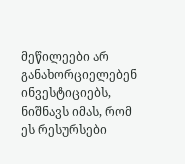მეწილეები არ განახორციელებენ ინვესტიციებს, ნიშნავს იმას, რომ ეს რესურსები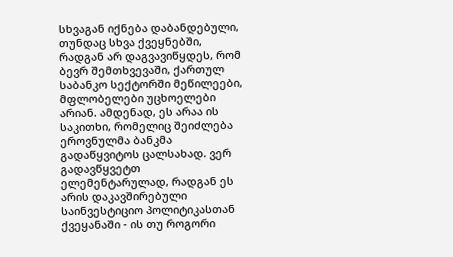სხვაგან იქნება დაბანდებული, თუნდაც სხვა ქვეყნებში, რადგან არ დაგვავიწყდეს, რომ ბევრ შემთხვევაში, ქართულ საბანკო სექტორში მეწილეები, მფლობელები უცხოელები არიან. ამდენად, ეს არაა ის საკითხი, რომელიც შეიძლება ეროვნულმა ბანკმა გადაწყვიტოს ცალსახად. ვერ გადავწყვეტთ ელემენტარულად, რადგან ეს არის დაკავშირებული საინვესტიციო პოლიტიკასთან ქვეყანაში - ის თუ როგორი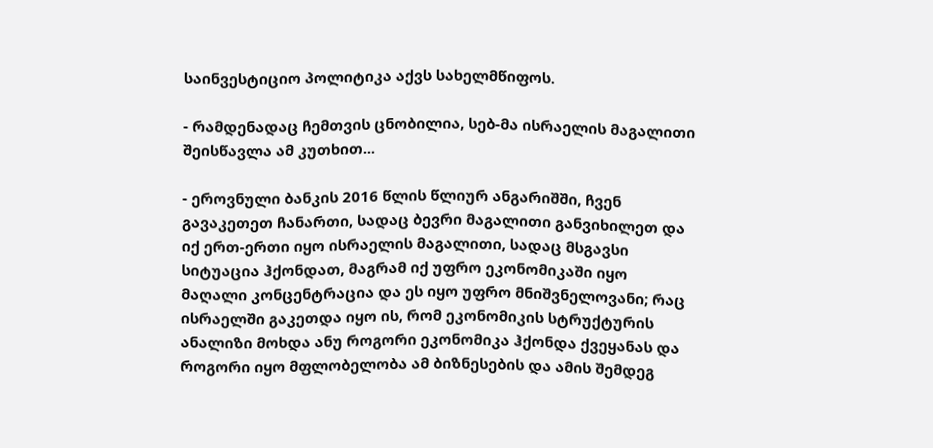საინვესტიციო პოლიტიკა აქვს სახელმწიფოს.

- რამდენადაც ჩემთვის ცნობილია, სებ-მა ისრაელის მაგალითი შეისწავლა ამ კუთხით...

- ეროვნული ბანკის 2016 წლის წლიურ ანგარიშში, ჩვენ გავაკეთეთ ჩანართი, სადაც ბევრი მაგალითი განვიხილეთ და იქ ერთ-ერთი იყო ისრაელის მაგალითი, სადაც მსგავსი სიტუაცია ჰქონდათ, მაგრამ იქ უფრო ეკონომიკაში იყო მაღალი კონცენტრაცია და ეს იყო უფრო მნიშვნელოვანი; რაც ისრაელში გაკეთდა იყო ის, რომ ეკონომიკის სტრუქტურის ანალიზი მოხდა ანუ როგორი ეკონომიკა ჰქონდა ქვეყანას და როგორი იყო მფლობელობა ამ ბიზნესების და ამის შემდეგ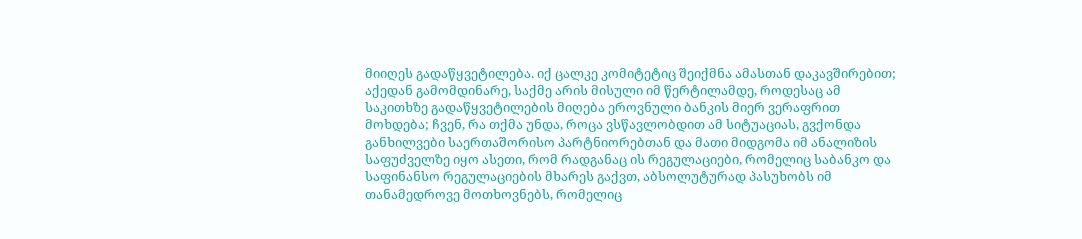მიიღეს გადაწყვეტილება. იქ ცალკე კომიტეტიც შეიქმნა ამასთან დაკავშირებით; აქედან გამომდინარე, საქმე არის მისული იმ წერტილამდე, როდესაც ამ საკითხზე გადაწყვეტილების მიღება ეროვნული ბანკის მიერ ვერაფრით მოხდება; ჩვენ, რა თქმა უნდა, როცა ვსწავლობდით ამ სიტუაციას, გვქონდა განხილვები საერთაშორისო პარტნიორებთან და მათი მიდგომა იმ ანალიზის საფუძველზე იყო ასეთი, რომ რადგანაც ის რეგულაციები, რომელიც საბანკო და საფინანსო რეგულაციების მხარეს გაქვთ, აბსოლუტურად პასუხობს იმ თანამედროვე მოთხოვნებს, რომელიც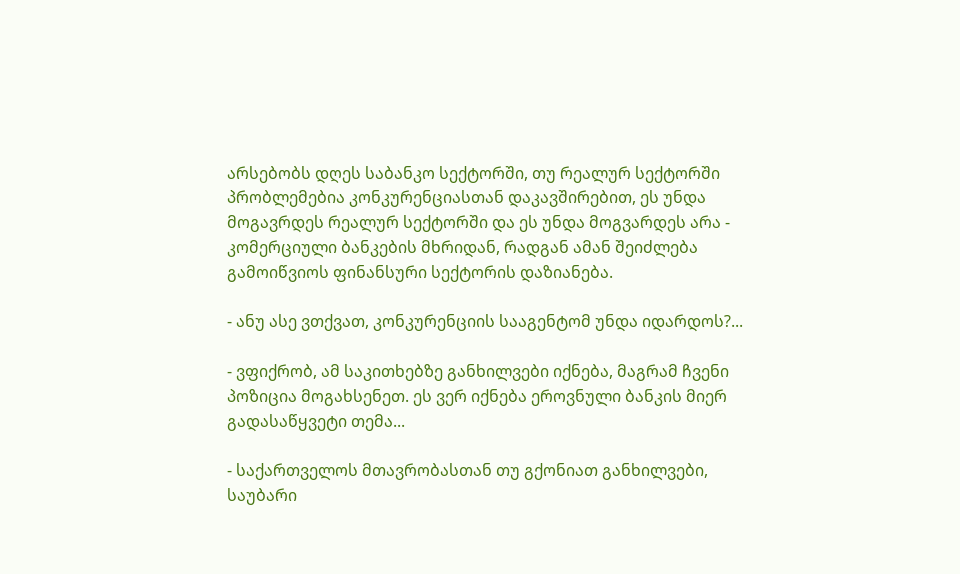არსებობს დღეს საბანკო სექტორში, თუ რეალურ სექტორში პრობლემებია კონკურენციასთან დაკავშირებით, ეს უნდა მოგავრდეს რეალურ სექტორში და ეს უნდა მოგვარდეს არა - კომერციული ბანკების მხრიდან, რადგან ამან შეიძლება გამოიწვიოს ფინანსური სექტორის დაზიანება.

- ანუ ასე ვთქვათ, კონკურენციის სააგენტომ უნდა იდარდოს?...

- ვფიქრობ, ამ საკითხებზე განხილვები იქნება, მაგრამ ჩვენი პოზიცია მოგახსენეთ. ეს ვერ იქნება ეროვნული ბანკის მიერ გადასაწყვეტი თემა...

- საქართველოს მთავრობასთან თუ გქონიათ განხილვები, საუბარი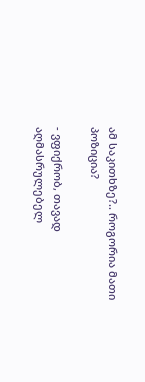ამ საკითხზე?.. როგორია მათი პოზიცია?

- ვფიქრობ, თავად აღმასრულებელ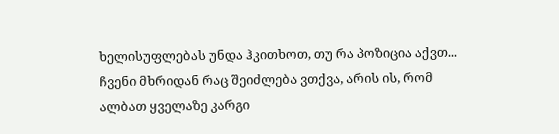ხელისუფლებას უნდა ჰკითხოთ, თუ რა პოზიცია აქვთ... ჩვენი მხრიდან რაც შეიძლება ვთქვა, არის ის, რომ ალბათ ყველაზე კარგი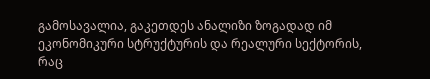გამოსავალია, გაკეთდეს ანალიზი ზოგადად იმ ეკონომიკური სტრუქტურის და რეალური სექტორის, რაც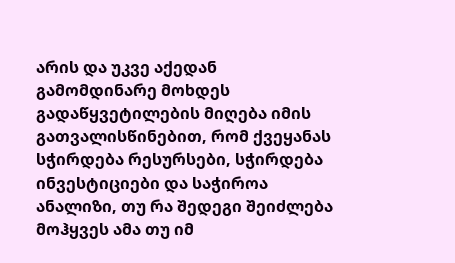არის და უკვე აქედან გამომდინარე მოხდეს გადაწყვეტილების მიღება იმის გათვალისწინებით, რომ ქვეყანას სჭირდება რესურსები, სჭირდება ინვესტიციები და საჭიროა ანალიზი, თუ რა შედეგი შეიძლება მოჰყვეს ამა თუ იმ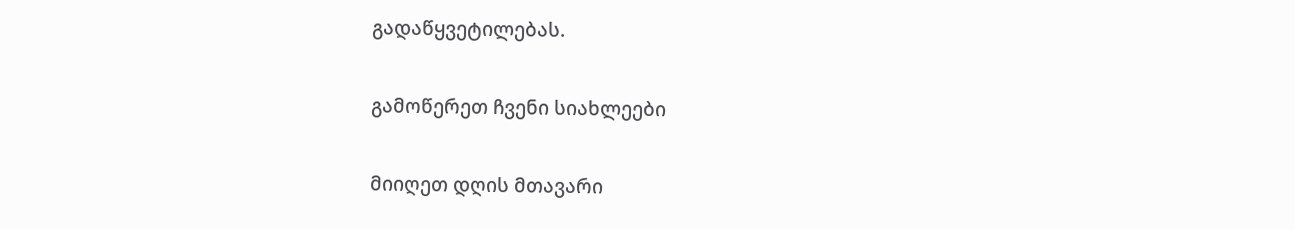გადაწყვეტილებას.

გამოწერეთ ჩვენი სიახლეები

მიიღეთ დღის მთავარი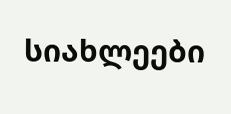სიახლეები